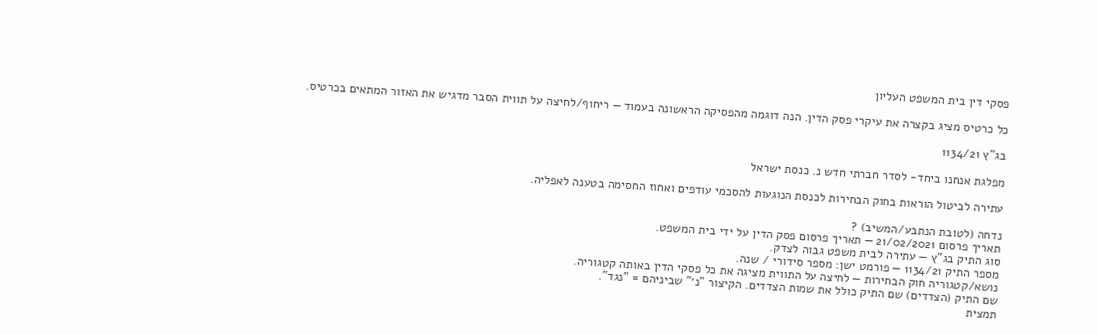פסקי דין בית המשפט העליון

כל כרטיס מציג בקצרה את עיקרי פסק הדין. הנה דוגמה מהפסיקה הראשונה בעמוד — ריחוף/לחיצה על תווית הסבר מדגיש את האזור המתאים בכרטיס.

בג"ץ 1134/21

מפלגת אנחנו ביחד- לסדר חברתי חדש נ. כנסת ישראל

עתירה לביטול הוראות בחוק הבחירות לכנסת הנוגעות להסכמי עודפים ואחוז החסימה בטענה לאפליה.

נדחה (לטובת הנתבע/המשיב) ?
תאריך פרסום 21/02/2021 — תאריך פרסום פסק הדין על ידי בית המשפט.
סוג התיק בג"ץ — עתירה לבית משפט גבוה לצדק.
מספר התיק 1134/21 — פורמט ישן: מספר סידורי / שנה.
נושא/קטגוריה חוק הבחירות — לחיצה על התווית מציגה את כל פסקי הדין באותה קטגוריה.
שם התיק (הצדדים) שם התיק כולל את שמות הצדדים. הקיצור "נ׳" שביניהם = "נגד".
תמצית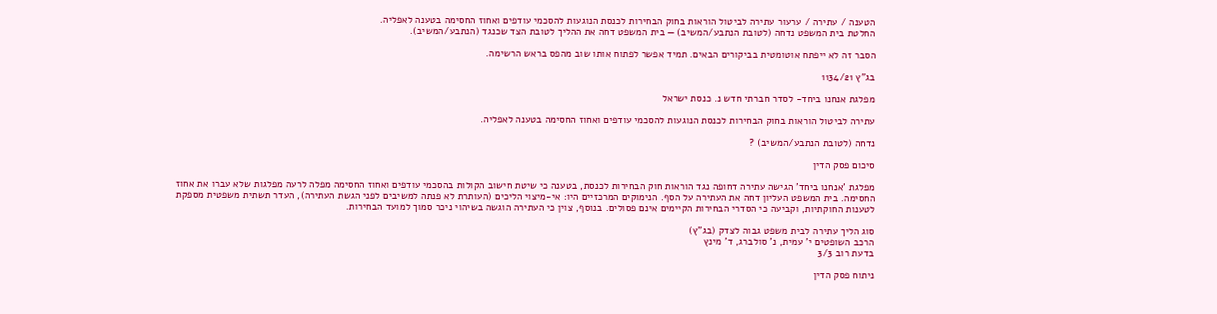הטענה / עתירה / ערעור עתירה לביטול הוראות בחוק הבחירות לכנסת הנוגעות להסכמי עודפים ואחוז החסימה בטענה לאפליה.
החלטת בית המשפט נדחה (לטובת הנתבע/המשיב) — בית המשפט דחה את ההליך לטובת הצד שכנגד (הנתבע/המשיב).

הסבר זה לא ייפתח אוטומטית בביקורים הבאים. תמיד אפשר לפתוח אותו שוב מהפס בראש הרשימה.

בג"ץ 1134/21

מפלגת אנחנו ביחד- לסדר חברתי חדש נ. כנסת ישראל

עתירה לביטול הוראות בחוק הבחירות לכנסת הנוגעות להסכמי עודפים ואחוז החסימה בטענה לאפליה.

נדחה (לטובת הנתבע/המשיב) ?

סיכום פסק הדין

מפלגת 'אנחנו ביחד' הגישה עתירה דחופה נגד הוראות חוק הבחירות לכנסת, בטענה כי שיטת חישוב הקולות בהסכמי עודפים ואחוז החסימה מפלה לרעה מפלגות שלא עברו את אחוז החסימה. בית המשפט העליון דחה את העתירה על הסף. הנימוקים המרכזיים היו: אי-מיצוי הליכים (העותרת לא פנתה למשיבים לפני הגשת העתירה), העדר תשתית משפטית מספקת לטענות החוקתיות, וקביעה כי הסדרי הבחירות הקיימים אינם פסולים. בנוסף, צוין כי העתירה הוגשה בשיהוי ניכר סמוך למועד הבחירות.

סוג הליך עתירה לבית משפט גבוה לצדק (בג"ץ)
הרכב השופטים י' עמית, נ' סולברג, ד' מינץ
בדעת רוב 3/3

ניתוח פסק הדין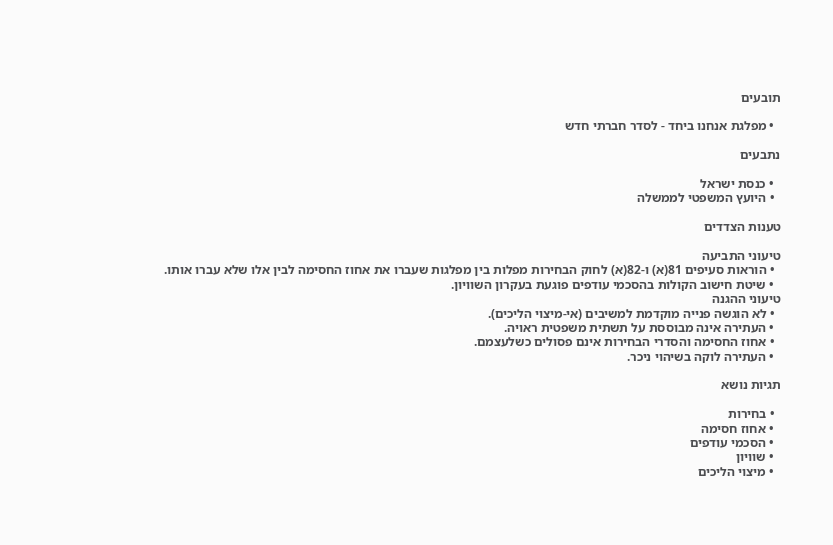תובעים

  • מפלגת אנחנו ביחד - לסדר חברתי חדש

נתבעים

  • כנסת ישראל
  • היועץ המשפטי לממשלה

טענות הצדדים

טיעוני התביעה
  • הוראות סעיפים 81(א) ו-82(א) לחוק הבחירות מפלות בין מפלגות שעברו את אחוז החסימה לבין אלו שלא עברו אותו.
  • שיטת חישוב הקולות בהסכמי עודפים פוגעת בעקרון השוויון.
טיעוני ההגנה
  • לא הוגשה פנייה מוקדמת למשיבים (אי-מיצוי הליכים).
  • העתירה אינה מבוססת על תשתית משפטית ראויה.
  • אחוז החסימה והסדרי הבחירות אינם פסולים כשלעצמם.
  • העתירה לוקה בשיהוי ניכר.

תגיות נושא

  • בחירות
  • אחוז חסימה
  • הסכמי עודפים
  • שוויון
  • מיצוי הליכים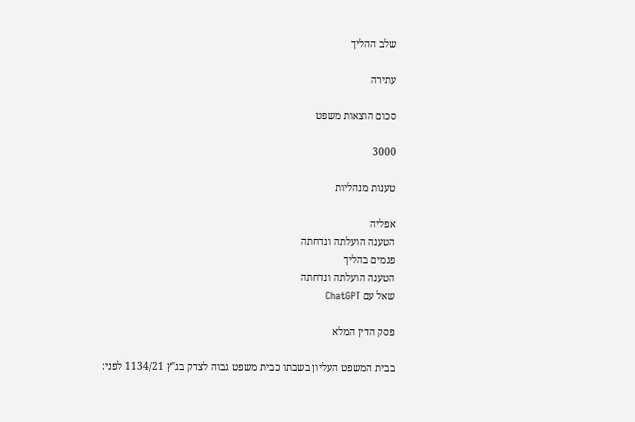שלב ההליך

עתירה

סכום הוצאות משפט

3000

טענות מנהליות

אפליה
הטענה הועלתה ונדחתה
פגמים בהליך
הטענה הועלתה ונדחתה
שאל עם ChatGPT

פסק הדין המלא

בבית המשפט העליון בשבתו כבית משפט גבוה לצדק בג"ץ 1134/21 לפני: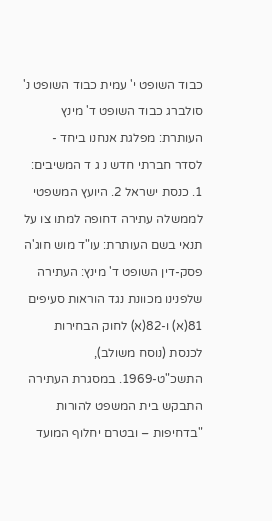כבוד השופט י' עמית כבוד השופט נ' סולברג כבוד השופט ד' מינץ העותרת: מפלגת אנחנו ביחד - לסדר חברתי חדש נ ג ד המשיבים: 1. כנסת ישראל 2. היועץ המשפטי לממשלה עתירה דחופה למתו צו על תנאי בשם העותרת: עו"ד מוש חוג'ה פסק-דין השופט ד' מינץ: העתירה שלפנינו מכוונת נגד הוראות סעיפים 81(א) ו-82(א) לחוק הבחירות לכנסת (נוסח משולב), התשכ"ט-1969. במסגרת העתירה התבקש בית המשפט להורות "בדחיפות – ובטרם יחלוף המועד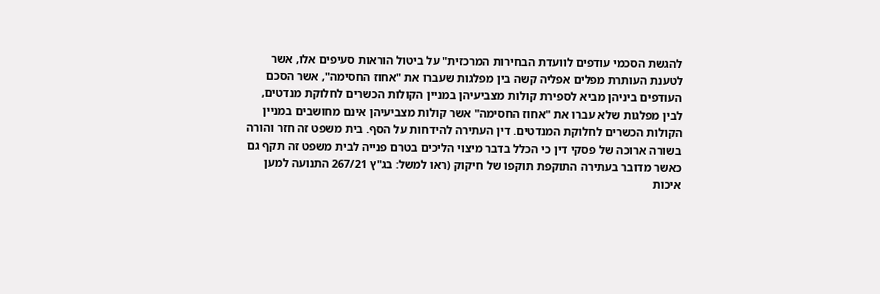להגשת הסכמי עודפים לוועדת הבחירות המרכזית" על ביטול הוראות סעיפים אלו, אשר לטענת העותרת מפלים אפליה קשה בין מפלגות שעברו את "אחוז החסימה", אשר הסכם העודפים ביניהן מביא לספירת קולות מצביעיהן במניין הקולות הכשרים לחלוקת מנדטים, לבין מפלגות שלא עברו את "אחוז החסימה" אשר קולות מצביעיהן אינם מחושבים במניין הקולות הכשרים לחלוקת המנדטים. דין העתירה להידחות על הסף. בית משפט זה חזר והורה בשורה ארוכה של פסקי דין כי הכלל בדבר מיצוי הליכים בטרם פנייה לבית משפט זה תקף גם כאשר מדובר בעתירה התוקפת תוקפו של חיקוק (ראו למשל: בג"ץ 267/21 התנועה למען איכות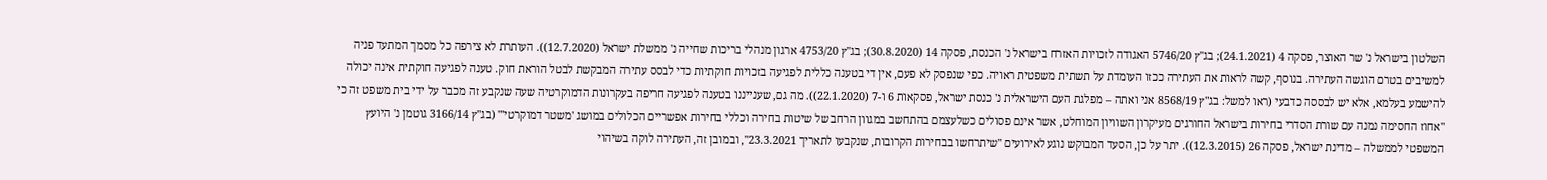השלטון בישראל נ' שר האוצר, פסקה 4 (24.1.2021); בג"ץ 5746/20 האגודה לזכויות האזרח בישראל נ' הכנסת, פסקה 14 (30.8.2020); בג"ץ 4753/20 ארגון מנהלי בריכות שחייה נ' ממשלת ישראל (12.7.2020)). העותרת לא צירפה כל מסמך המתעד פניה למשיבים בטרם הוגשה העתירה. בנוסף, קשה לראות את העתירה ככזו העומדת על תשתית משפטית ראויה. כפי שנפסק לא פעם, אין די בטענה כללית לפגיעה בזכויות חוקתיות כדי לבסס עתירה המבקשת לבטל הוראת חוק. טענה לפגיעה חוקתית אינה יכולה להישמע בעלמא, אלא יש לבססה כדבעי (ראו למשל: בג"ץ 8568/19 אני ואתה – מפלגת העם הישראלית נ' כנסת ישראל, פסקאות 6 ו-7 (22.1.2020)). מה גם, שענייננו בטענה לפגיעה חריפה בעקרונות הדמוקרטיה שעה שנקבע זה מכבר על ידי בית משפט זה כי "אחוז החסימה נמנה עם שורת הסדרי בחירות בישראל החורגים מעיקרון השוויון המוחלט, אשר אינם פסולים כשלעצמם בהתחשב במגוון הרחב של שיטות בחירה וכללי בחירות אפשריים הכלולים במושג 'משטר דמוקרטי'" (בג"ץ 3166/14 גוטמן נ' היועץ המשפטי לממשלה – מדינת ישראל, פסקה 26 (12.3.2015)). יתר על כן, הסעד המבוקש נוגע לאירועים "שיתרחשו בבחירות הקרובות, שנקבעו לתאריך 23.3.2021", ובמובן זה, העתירה לוקה בשיהוי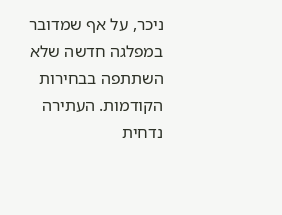ניכר, על אף שמדובר במפלגה חדשה שלא השתתפה בבחירות הקודמות. העתירה נדחית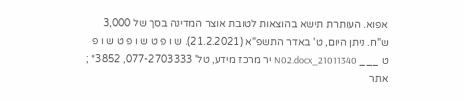אפוא. העותרת תישא בהוצאות לטובת אוצר המדינה בסך של 3,000 ש"ח. ניתן היום, ט' באדר התשפ"א (21.2.2021). ש ו פ ט ש ו פ ט ש ו פ ט ___ 21011340_N02.docx יר מרכז מידע, טל' 077-2703333, 3852* ; אתר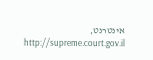אינטרנט, http://supreme.court.gov.il